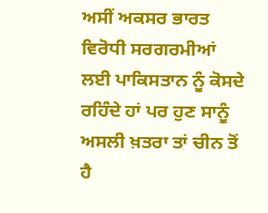ਅਸੀਂ ਅਕਸਰ ਭਾਰਤ ਵਿਰੋਧੀ ਸਰਗਰਮੀਆਂ ਲਈ ਪਾਕਿਸਤਾਨ ਨੂੰ ਕੋਸਦੇ ਰਹਿੰਦੇ ਹਾਂ ਪਰ ਹੁਣ ਸਾਨੂੰ ਅਸਲੀ ਖ਼ਤਰਾ ਤਾਂ ਚੀਨ ਤੋਂ ਹੈ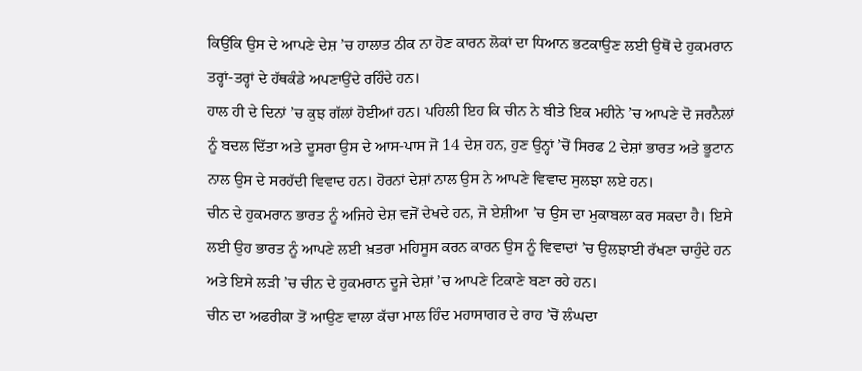ਕਿਉਂਕਿ ਉਸ ਦੇ ਆਪਣੇ ਦੇਸ਼ ’ਚ ਹਾਲਾਤ ਠੀਕ ਨਾ ਹੋਣ ਕਾਰਨ ਲੋਕਾਂ ਦਾ ਧਿਆਨ ਭਟਕਾਉਣ ਲਈ ਉਥੋਂ ਦੇ ਹੁਕਮਰਾਨ ਤਰ੍ਹਾਂ-ਤਰ੍ਹਾਂ ਦੇ ਹੱਥਕੰਡੇ ਅਪਣਾਉਂਦੇ ਰਹਿੰਦੇ ਹਨ।
ਹਾਲ ਹੀ ਦੇ ਦਿਨਾਂ ’ਚ ਕੁਝ ਗੱਲਾਂ ਹੋਈਆਂ ਹਨ। ਪਹਿਲੀ ਇਹ ਕਿ ਚੀਨ ਨੇ ਬੀਤੇ ਇਕ ਮਹੀਨੇ ’ਚ ਆਪਣੇ ਦੋ ਜਰਨੈਲਾਂ ਨੂੰ ਬਦਲ ਦਿੱਤਾ ਅਤੇ ਦੂਸਰਾ ਉਸ ਦੇ ਆਸ-ਪਾਸ ਜੋ 14 ਦੇਸ਼ ਹਨ, ਹੁਣ ਉਨ੍ਹਾਂ ’ਚੋਂ ਸਿਰਫ 2 ਦੇਸ਼ਾਂ ਭਾਰਤ ਅਤੇ ਭੂਟਾਨ ਨਾਲ ਉਸ ਦੇ ਸਰਹੱਦੀ ਵਿਵਾਦ ਹਨ। ਹੋਰਨਾਂ ਦੇਸ਼ਾਂ ਨਾਲ ਉਸ ਨੇ ਆਪਣੇ ਵਿਵਾਦ ਸੁਲਝਾ ਲਏ ਹਨ।
ਚੀਨ ਦੇ ਹੁਕਮਰਾਨ ਭਾਰਤ ਨੂੰ ਅਜਿਹੇ ਦੇਸ਼ ਵਜੋਂ ਦੇਖਦੇ ਹਨ, ਜੋ ਏਸ਼ੀਆ ’ਚ ਉਸ ਦਾ ਮੁਕਾਬਲਾ ਕਰ ਸਕਦਾ ਹੈ। ਇਸੇ ਲਈ ਉਹ ਭਾਰਤ ਨੂੰ ਆਪਣੇ ਲਈ ਖ਼ਤਰਾ ਮਹਿਸੂਸ ਕਰਨ ਕਾਰਨ ਉਸ ਨੂੰ ਵਿਵਾਦਾਂ ’ਚ ਉਲਝਾਈ ਰੱਖਣਾ ਚਾਹੁੰਦੇ ਹਨ ਅਤੇ ਇਸੇ ਲੜੀ ’ਚ ਚੀਨ ਦੇ ਹੁਕਮਰਾਨ ਦੂਜੇ ਦੇਸ਼ਾਂ ’ਚ ਆਪਣੇ ਟਿਕਾਣੇ ਬਣਾ ਰਹੇ ਹਨ।
ਚੀਨ ਦਾ ਅਫਰੀਕਾ ਤੋਂ ਆਉਣ ਵਾਲਾ ਕੱਚਾ ਮਾਲ ਹਿੰਦ ਮਹਾਸਾਗਰ ਦੇ ਰਾਹ ’ਚੋਂ ਲੰਘਦਾ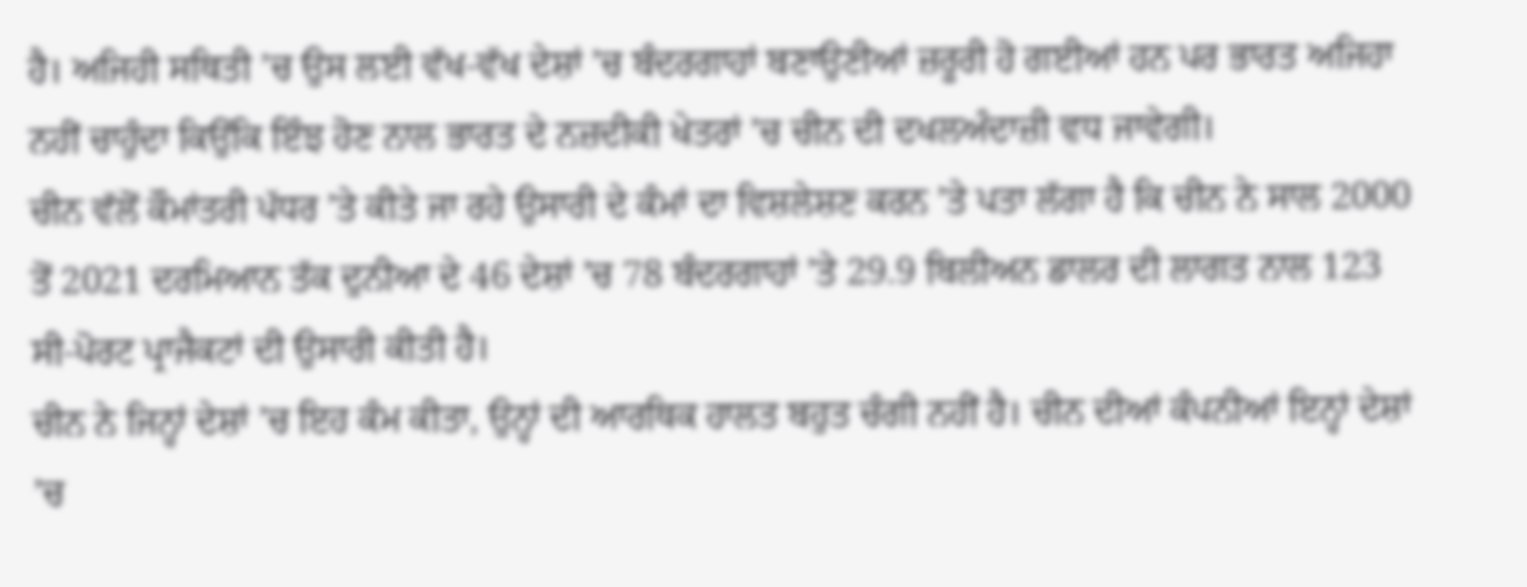ਹੈ। ਅਜਿਹੀ ਸਥਿਤੀ ’ਚ ਉਸ ਲਈ ਵੱਖ-ਵੱਖ ਦੇਸ਼ਾਂ ’ਚ ਬੰਦਰਗਾਹਾਂ ਬਣਾਉਣੀਆਂ ਜ਼ਰੂਰੀ ਹੋ ਗਈਆਂ ਹਨ ਪਰ ਭਾਰਤ ਅਜਿਹਾ ਨਹੀਂ ਚਾਹੁੰਦਾ ਕਿਉਂਕਿ ਇੰਝ ਹੋਣ ਨਾਲ ਭਾਰਤ ਦੇ ਨਜ਼ਦੀਕੀ ਖੇਤਰਾਂ ’ਚ ਚੀਨ ਦੀ ਦਖਲਅੰਦਾਜ਼ੀ ਵਧ ਜਾਵੇਗੀ।
ਚੀਨ ਵੱਲੋਂ ਕੌਮਾਂਤਰੀ ਪੱਧਰ ’ਤੇ ਕੀਤੇ ਜਾ ਰਹੇ ਉਸਾਰੀ ਦੇ ਕੰਮਾਂ ਦਾ ਵਿਸ਼ਲੇਸ਼ਣ ਕਰਨ ’ਤੇ ਪਤਾ ਲੱਗਾ ਹੈ ਕਿ ਚੀਨ ਨੇ ਸਾਲ 2000 ਤੋਂ 2021 ਦਰਮਿਆਨ ਤੱਕ ਦੁਨੀਆ ਦੇ 46 ਦੇਸ਼ਾਂ ’ਚ 78 ਬੰਦਰਗਾਹਾਂ ’ਤੇ 29.9 ਬਿਲੀਅਨ ਡਾਲਰ ਦੀ ਲਾਗਤ ਨਾਲ 123 ਸੀ-ਪੋਰਟ ਪ੍ਰਾਜੈਕਟਾਂ ਦੀ ਉਸਾਰੀ ਕੀਤੀ ਹੈ।
ਚੀਨ ਨੇ ਜਿਨ੍ਹਾਂ ਦੇਸ਼ਾਂ ’ਚ ਇਹ ਕੰਮ ਕੀਤਾ, ਉਨ੍ਹਾਂ ਦੀ ਆਰਥਿਕ ਹਾਲਤ ਬਹੁਤ ਚੰਗੀ ਨਹੀਂ ਹੈ। ਚੀਨ ਦੀਆਂ ਕੰਪਨੀਆਂ ਇਨ੍ਹਾਂ ਦੇਸ਼ਾਂ ’ਚ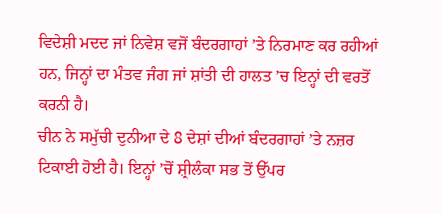ਵਿਦੇਸ਼ੀ ਮਦਦ ਜਾਂ ਨਿਵੇਸ਼ ਵਜੋਂ ਬੰਦਰਗਾਹਾਂ ’ਤੇ ਨਿਰਮਾਣ ਕਰ ਰਹੀਆਂ ਹਨ, ਜਿਨ੍ਹਾਂ ਦਾ ਮੰਤਵ ਜੰਗ ਜਾਂ ਸ਼ਾਂਤੀ ਦੀ ਹਾਲਤ ’ਚ ਇਨ੍ਹਾਂ ਦੀ ਵਰਤੋਂ ਕਰਨੀ ਹੈ।
ਚੀਨ ਨੇ ਸਮੁੱਚੀ ਦੁਨੀਆ ਦੇ 8 ਦੇਸ਼ਾਂ ਦੀਆਂ ਬੰਦਰਗਾਹਾਂ ’ਤੇ ਨਜ਼ਰ ਟਿਕਾਈ ਹੋਈ ਹੈ। ਇਨ੍ਹਾਂ ’ਚੋਂ ਸ਼੍ਰੀਲੰਕਾ ਸਭ ਤੋਂ ਉੱਪਰ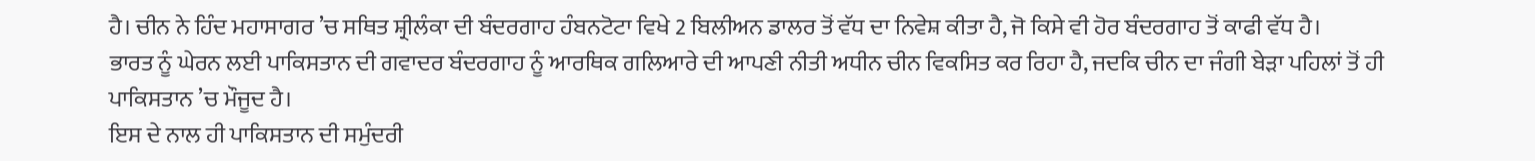ਹੈ। ਚੀਨ ਨੇ ਹਿੰਦ ਮਹਾਸਾਗਰ ’ਚ ਸਥਿਤ ਸ਼੍ਰੀਲੰਕਾ ਦੀ ਬੰਦਰਗਾਹ ਹੰਬਨਟੋਟਾ ਵਿਖੇ 2 ਬਿਲੀਅਨ ਡਾਲਰ ਤੋਂ ਵੱਧ ਦਾ ਨਿਵੇਸ਼ ਕੀਤਾ ਹੈ, ਜੋ ਕਿਸੇ ਵੀ ਹੋਰ ਬੰਦਰਗਾਹ ਤੋਂ ਕਾਫੀ ਵੱਧ ਹੈ।
ਭਾਰਤ ਨੂੰ ਘੇਰਨ ਲਈ ਪਾਕਿਸਤਾਨ ਦੀ ਗਵਾਦਰ ਬੰਦਰਗਾਹ ਨੂੰ ਆਰਥਿਕ ਗਲਿਆਰੇ ਦੀ ਆਪਣੀ ਨੀਤੀ ਅਧੀਨ ਚੀਨ ਵਿਕਸਿਤ ਕਰ ਰਿਹਾ ਹੈ, ਜਦਕਿ ਚੀਨ ਦਾ ਜੰਗੀ ਬੇੜਾ ਪਹਿਲਾਂ ਤੋਂ ਹੀ ਪਾਕਿਸਤਾਨ ’ਚ ਮੌਜੂਦ ਹੈ।
ਇਸ ਦੇ ਨਾਲ ਹੀ ਪਾਕਿਸਤਾਨ ਦੀ ਸਮੁੰਦਰੀ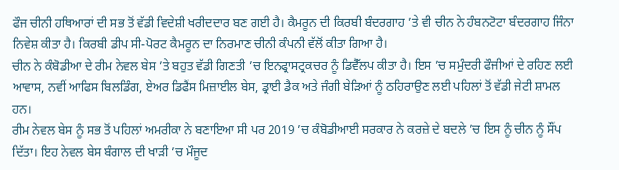ਫੌਜ ਚੀਨੀ ਹਥਿਆਰਾਂ ਦੀ ਸਭ ਤੋਂ ਵੱਡੀ ਵਿਦੇਸ਼ੀ ਖਰੀਦਦਾਰ ਬਣ ਗਈ ਹੈ। ਕੈਮਰੂਨ ਦੀ ਕਿਰਬੀ ਬੰਦਰਗਾਹ ’ਤੇ ਵੀ ਚੀਨ ਨੇ ਹੰਬਨਟੋਟਾ ਬੰਦਰਗਾਹ ਜਿੰਨਾ ਨਿਵੇਸ਼ ਕੀਤਾ ਹੈ। ਕਿਰਬੀ ਡੀਪ ਸੀ-ਪੋਰਟ ਕੈਮਰੂਨ ਦਾ ਨਿਰਮਾਣ ਚੀਨੀ ਕੰਪਨੀ ਵੱਲੋਂ ਕੀਤਾ ਗਿਆ ਹੈ।
ਚੀਨ ਨੇ ਕੰਬੋਡੀਆ ਦੇ ਰੀਮ ਨੇਵਲ ਬੇਸ ’ਤੇ ਬਹੁਤ ਵੱਡੀ ਗਿਣਤੀ ’ਚ ਇਨਫ੍ਰਾਸਟ੍ਰਕਚਰ ਨੂੰ ਡਿਵੈੱਲਪ ਕੀਤਾ ਹੈ। ਇਸ ’ਚ ਸਮੁੰਦਰੀ ਫੌਜੀਆਂ ਦੇ ਰਹਿਣ ਲਈ ਆਵਾਸ, ਨਵੀਂ ਆਫਿਸ ਬਿਲਡਿੰਗ, ਏਅਰ ਡਿਫੈਂਸ ਮਿਜ਼ਾਈਲ ਬੇਸ, ਡ੍ਰਾਈ ਡੈਕ ਅਤੇ ਜੰਗੀ ਬੇੜਿਆਂ ਨੂੰ ਠਹਿਰਾਉਣ ਲਈ ਪਹਿਲਾਂ ਤੋਂ ਵੱਡੀ ਜੇਟੀ ਸ਼ਾਮਲ ਹਨ।
ਰੀਮ ਨੇਵਲ ਬੇਸ ਨੂੰ ਸਭ ਤੋਂ ਪਹਿਲਾਂ ਅਮਰੀਕਾ ਨੇ ਬਣਾਇਆ ਸੀ ਪਰ 2019 ’ਚ ਕੰਬੋਡੀਆਈ ਸਰਕਾਰ ਨੇ ਕਰਜ਼ੇ ਦੇ ਬਦਲੇ ’ਚ ਇਸ ਨੂੰ ਚੀਨ ਨੂੰ ਸੌਂਪ ਦਿੱਤਾ। ਇਹ ਨੇਵਲ ਬੇਸ ਬੰਗਾਲ ਦੀ ਖਾੜੀ ’ਚ ਮੌਜੂਦ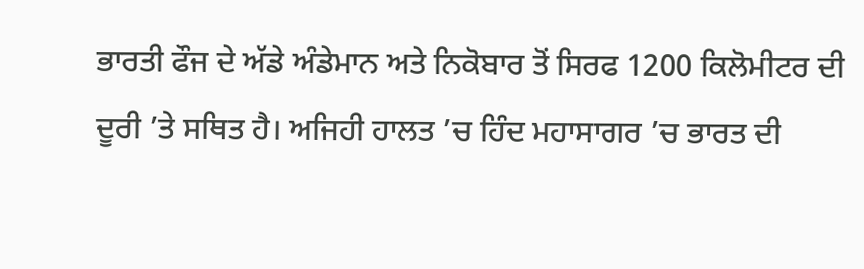ਭਾਰਤੀ ਫੌਜ ਦੇ ਅੱਡੇ ਅੰਡੇਮਾਨ ਅਤੇ ਨਿਕੋਬਾਰ ਤੋਂ ਸਿਰਫ 1200 ਕਿਲੋਮੀਟਰ ਦੀ ਦੂਰੀ ’ਤੇ ਸਥਿਤ ਹੈ। ਅਜਿਹੀ ਹਾਲਤ ’ਚ ਹਿੰਦ ਮਹਾਸਾਗਰ ’ਚ ਭਾਰਤ ਦੀ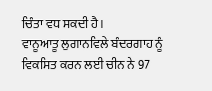ਚਿੰਤਾ ਵਧ ਸਕਦੀ ਹੈ।
ਵਾਨੂਆਤੂ ਲੁਗਾਨਵਿਲੇ ਬੰਦਰਗਾਹ ਨੂੰ ਵਿਕਸਿਤ ਕਰਨ ਲਈ ਚੀਨ ਨੇ 97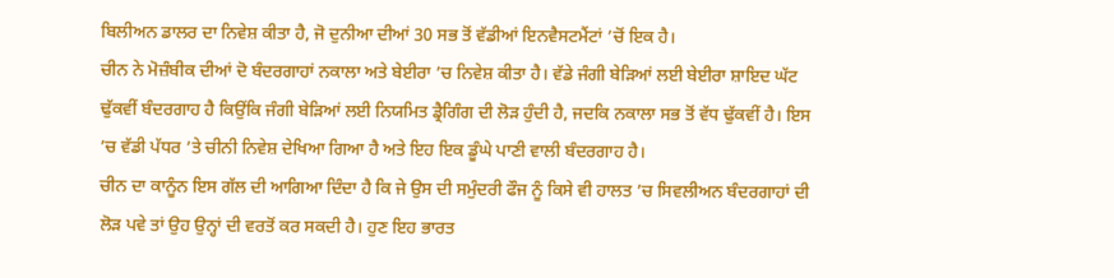ਬਿਲੀਅਨ ਡਾਲਰ ਦਾ ਨਿਵੇਸ਼ ਕੀਤਾ ਹੈ, ਜੋ ਦੁਨੀਆ ਦੀਆਂ 30 ਸਭ ਤੋਂ ਵੱਡੀਆਂ ਇਨਵੈਸਟਮੈਂਟਾਂ ’ਚੋਂ ਇਕ ਹੈ।
ਚੀਨ ਨੇ ਮੋਜ਼ੰਬੀਕ ਦੀਆਂ ਦੋ ਬੰਦਰਗਾਹਾਂ ਨਕਾਲਾ ਅਤੇ ਬੇਈਰਾ ’ਚ ਨਿਵੇਸ਼ ਕੀਤਾ ਹੈ। ਵੱਡੇ ਜੰਗੀ ਬੇੜਿਆਂ ਲਈ ਬੇਈਰਾ ਸ਼ਾਇਦ ਘੱਟ ਢੁੱਕਵੀਂ ਬੰਦਰਗਾਹ ਹੈ ਕਿਉਂਕਿ ਜੰਗੀ ਬੇੜਿਆਂ ਲਈ ਨਿਯਮਿਤ ਡ੍ਰੈਗਿੰਗ ਦੀ ਲੋੜ ਹੁੰਦੀ ਹੈ, ਜਦਕਿ ਨਕਾਲਾ ਸਭ ਤੋਂ ਵੱਧ ਢੁੱਕਵੀਂ ਹੈ। ਇਸ ’ਚ ਵੱਡੀ ਪੱਧਰ ’ਤੇ ਚੀਨੀ ਨਿਵੇਸ਼ ਦੇਖਿਆ ਗਿਆ ਹੈ ਅਤੇ ਇਹ ਇਕ ਡੂੰਘੇ ਪਾਣੀ ਵਾਲੀ ਬੰਦਰਗਾਹ ਹੈ।
ਚੀਨ ਦਾ ਕਾਨੂੰਨ ਇਸ ਗੱਲ ਦੀ ਆਗਿਆ ਦਿੰਦਾ ਹੈ ਕਿ ਜੇ ਉਸ ਦੀ ਸਮੁੰਦਰੀ ਫੌਜ ਨੂੰ ਕਿਸੇ ਵੀ ਹਾਲਤ ’ਚ ਸਿਵਲੀਅਨ ਬੰਦਰਗਾਹਾਂ ਦੀ ਲੋੜ ਪਵੇ ਤਾਂ ਉਹ ਉਨ੍ਹਾਂ ਦੀ ਵਰਤੋਂ ਕਰ ਸਕਦੀ ਹੈ। ਹੁਣ ਇਹ ਭਾਰਤ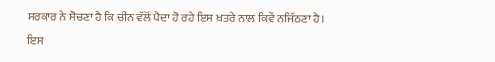ਸਰਕਾਰ ਨੇ ਸੋਚਣਾ ਹੈ ਕਿ ਚੀਨ ਵੱਲੋਂ ਪੈਦਾ ਹੋ ਰਹੇ ਇਸ ਖ਼ਤਰੇ ਨਾਲ ਕਿਵੇਂ ਨਜਿੱਠਣਾ ਹੈ।
ਇਸ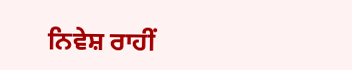ਨਿਵੇਸ਼ ਰਾਹੀਂ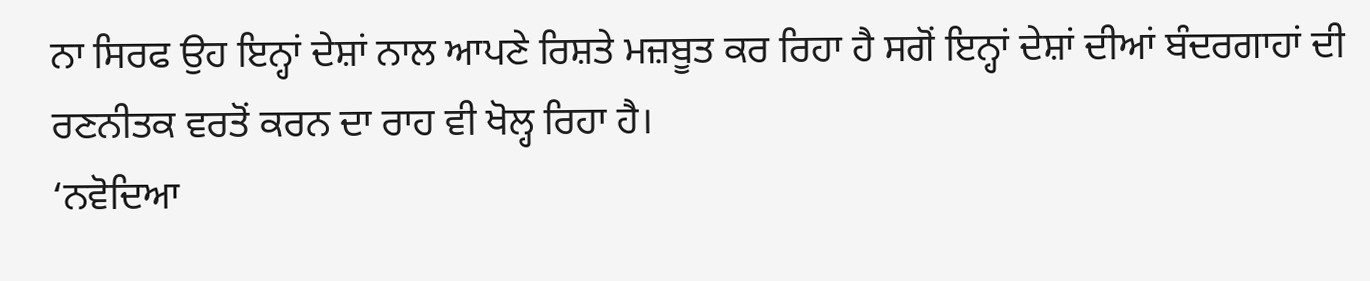ਨਾ ਸਿਰਫ ਉਹ ਇਨ੍ਹਾਂ ਦੇਸ਼ਾਂ ਨਾਲ ਆਪਣੇ ਰਿਸ਼ਤੇ ਮਜ਼ਬੂਤ ਕਰ ਰਿਹਾ ਹੈ ਸਗੋਂ ਇਨ੍ਹਾਂ ਦੇਸ਼ਾਂ ਦੀਆਂ ਬੰਦਰਗਾਹਾਂ ਦੀ ਰਣਨੀਤਕ ਵਰਤੋਂ ਕਰਨ ਦਾ ਰਾਹ ਵੀ ਖੋਲ੍ਹ ਰਿਹਾ ਹੈ।
‘ਨਵੋਦਿਆ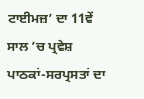ਟਾਈਮਜ਼’ ਦਾ 11ਵੇਂ ਸਾਲ ’ਚ ਪ੍ਰਵੇਸ਼ ਪਾਠਕਾਂ-ਸਰਪ੍ਰਸਤਾਂ ਦਾ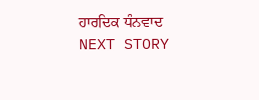ਹਾਰਦਿਕ ਧੰਨਵਾਦ
NEXT STORY